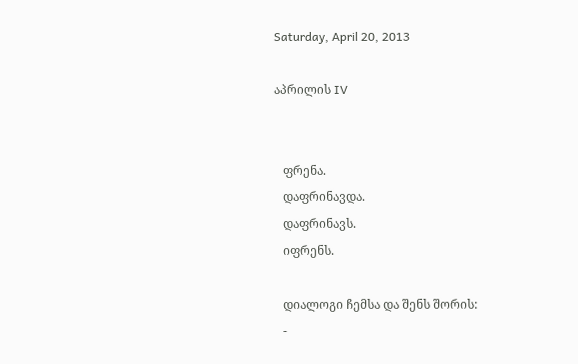Saturday, April 20, 2013

აპრილის IV


   ფრენა.
   დაფრინავდა.
   დაფრინავს.
   იფრენს.

   დიალოგი ჩემსა და შენს შორის:
   -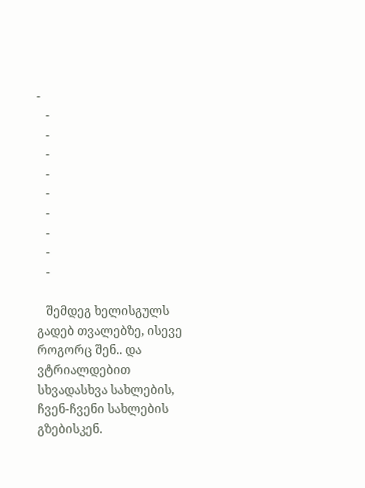-
   -
   -
   -
   -
   -
   -
   -
   -
   -

   შემდეგ ხელისგულს გადებ თვალებზე, ისევე როგორც შენ.. და ვტრიალდებით სხვადასხვა სახლების, ჩვენ-ჩვენი სახლების გზებისკენ.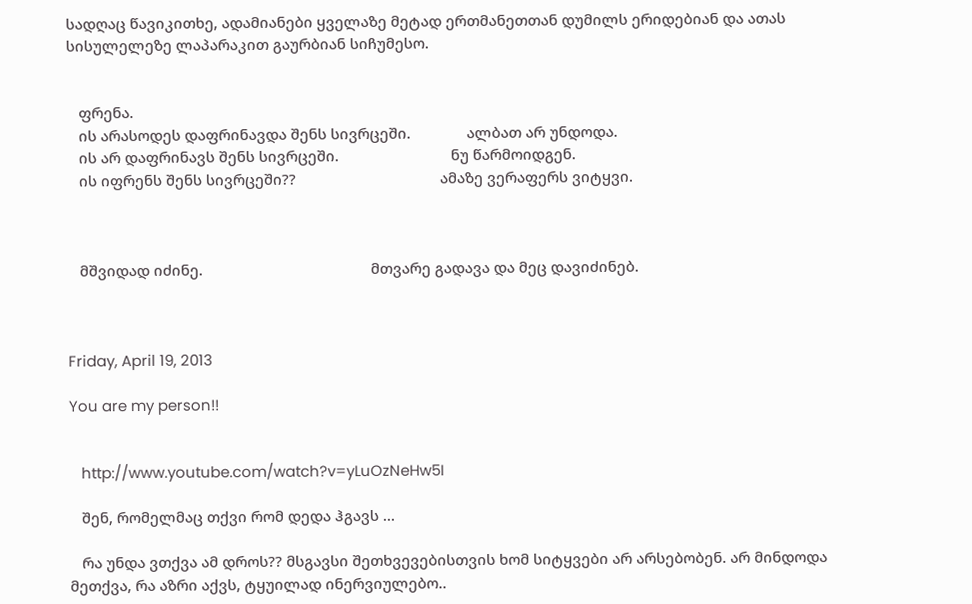სადღაც წავიკითხე, ადამიანები ყველაზე მეტად ერთმანეთთან დუმილს ერიდებიან და ათას სისულელეზე ლაპარაკით გაურბიან სიჩუმესო.


   ფრენა.
   ის არასოდეს დაფრინავდა შენს სივრცეში.              ალბათ არ უნდოდა.
   ის არ დაფრინავს შენს სივრცეში.                            ნუ წარმოიდგენ.
   ის იფრენს შენს სივრცეში??                                    ამაზე ვერაფერს ვიტყვი.



   მშვიდად იძინე.                                          მთვარე გადავა და მეც დავიძინებ.



Friday, April 19, 2013

You are my person!!


   http://www.youtube.com/watch?v=yLuOzNeHw5I

   შენ, რომელმაც თქვი რომ დედა ჰგავს ...

   რა უნდა ვთქვა ამ დროს?? მსგავსი შეთხვევებისთვის ხომ სიტყვები არ არსებობენ. არ მინდოდა მეთქვა, რა აზრი აქვს, ტყუილად ინერვიულებო..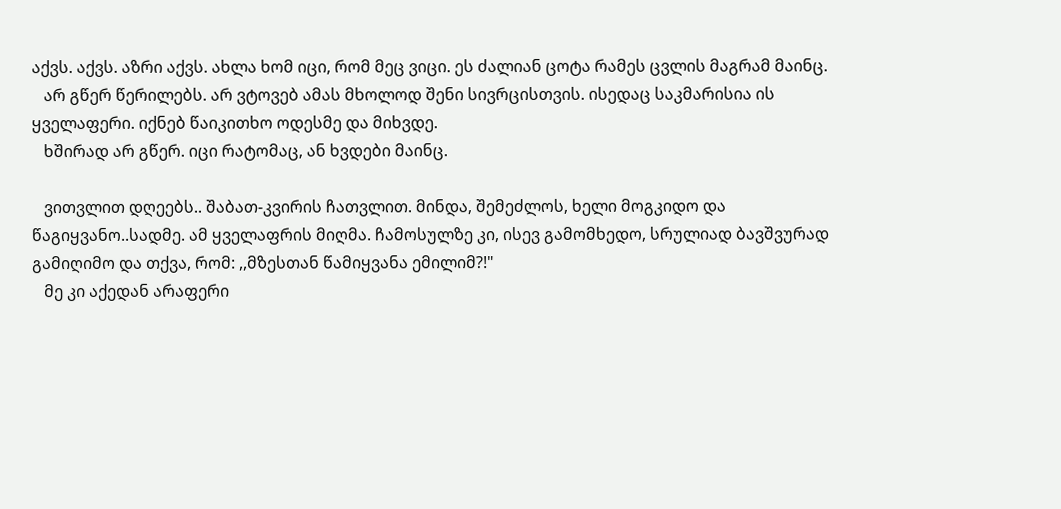აქვს. აქვს. აზრი აქვს. ახლა ხომ იცი, რომ მეც ვიცი. ეს ძალიან ცოტა რამეს ცვლის მაგრამ მაინც.
   არ გწერ წერილებს. არ ვტოვებ ამას მხოლოდ შენი სივრცისთვის. ისედაც საკმარისია ის ყველაფერი. იქნებ წაიკითხო ოდესმე და მიხვდე.
   ხშირად არ გწერ. იცი რატომაც, ან ხვდები მაინც.

   ვითვლით დღეებს.. შაბათ-კვირის ჩათვლით. მინდა, შემეძლოს, ხელი მოგკიდო და წაგიყვანო..სადმე. ამ ყველაფრის მიღმა. ჩამოსულზე კი, ისევ გამომხედო, სრულიად ბავშვურად გამიღიმო და თქვა, რომ: ,,მზესთან წამიყვანა ემილიმ?!"
   მე კი აქედან არაფერი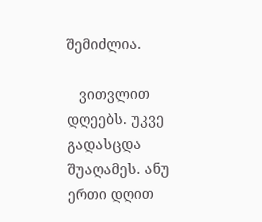შემიძლია.

   ვითვლით დღეებს. უკვე გადასცდა შუაღამეს. ანუ ერთი დღით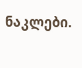ნაკლები.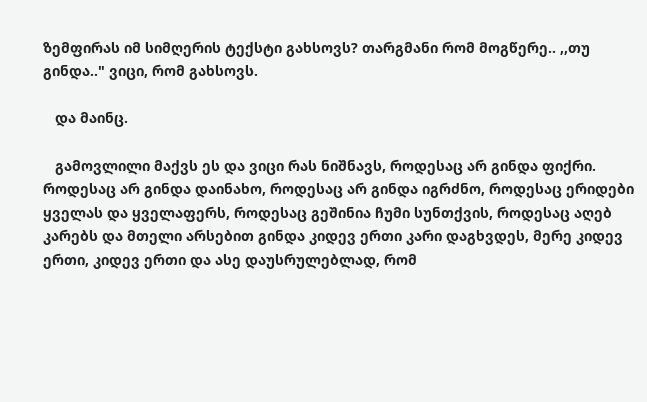ზემფირას იმ სიმღერის ტექსტი გახსოვს? თარგმანი რომ მოგწერე.. ,,თუ გინდა.." ვიცი, რომ გახსოვს.

   და მაინც.

   გამოვლილი მაქვს ეს და ვიცი რას ნიშნავს, როდესაც არ გინდა ფიქრი. როდესაც არ გინდა დაინახო, როდესაც არ გინდა იგრძნო, როდესაც ერიდები ყველას და ყველაფერს, როდესაც გეშინია ჩუმი სუნთქვის, როდესაც აღებ კარებს და მთელი არსებით გინდა კიდევ ერთი კარი დაგხვდეს, მერე კიდევ ერთი, კიდევ ერთი და ასე დაუსრულებლად, რომ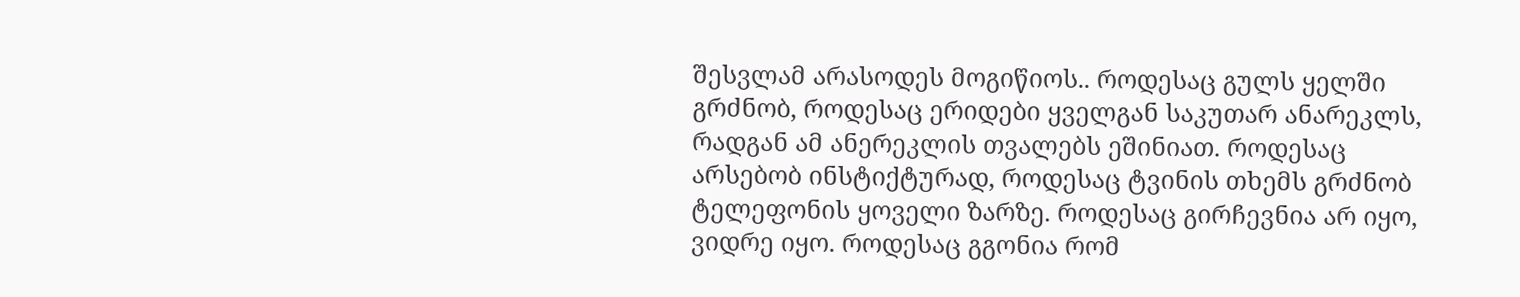შესვლამ არასოდეს მოგიწიოს.. როდესაც გულს ყელში გრძნობ, როდესაც ერიდები ყველგან საკუთარ ანარეკლს, რადგან ამ ანერეკლის თვალებს ეშინიათ. როდესაც არსებობ ინსტიქტურად, როდესაც ტვინის თხემს გრძნობ ტელეფონის ყოველი ზარზე. როდესაც გირჩევნია არ იყო, ვიდრე იყო. როდესაც გგონია რომ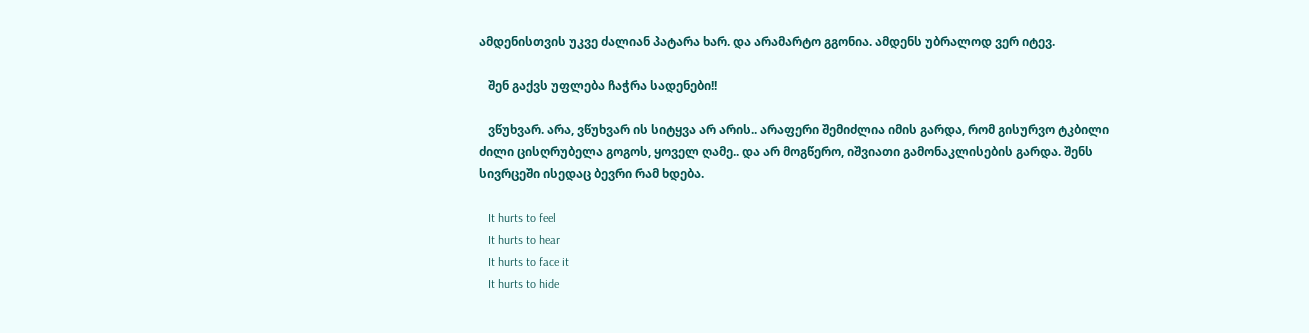ამდენისთვის უკვე ძალიან პატარა ხარ. და არამარტო გგონია. ამდენს უბრალოდ ვერ იტევ.

   შენ გაქვს უფლება ჩაჭრა სადენები!!

   ვწუხვარ. არა, ვწუხვარ ის სიტყვა არ არის.. არაფერი შემიძლია იმის გარდა, რომ გისურვო ტკბილი ძილი ცისღრუბელა გოგოს, ყოველ ღამე.. და არ მოგწერო, იშვიათი გამონაკლისების გარდა. შენს სივრცეში ისედაც ბევრი რამ ხდება.

   It hurts to feel
   It hurts to hear
   It hurts to face it
   It hurts to hide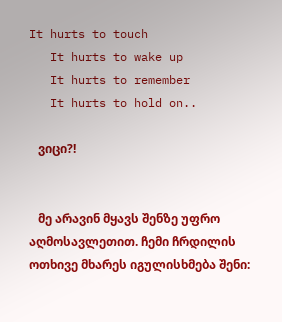It hurts to touch
   It hurts to wake up
   It hurts to remember
   It hurts to hold on..

   ვიცი?!


   მე არავინ მყავს შენზე უფრო აღმოსავლეთით. ჩემი ჩრდილის ოთხივე მხარეს იგულისხმება შენი: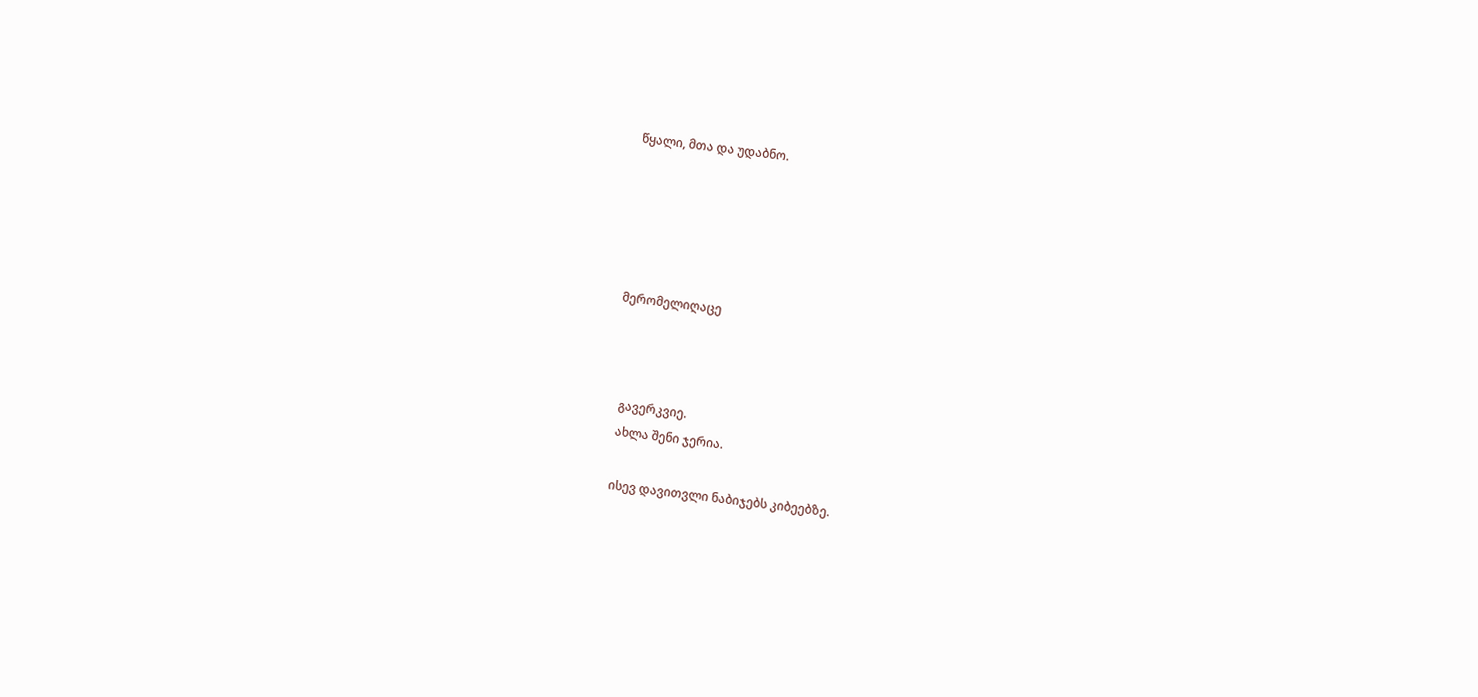წყალი, მთა და უდაბნო.





მერომელიღაცე



   გავერკვიე.
   ახლა შენი ჯერია.

   ისევ დავითვლი ნაბიჯებს კიბეებზე.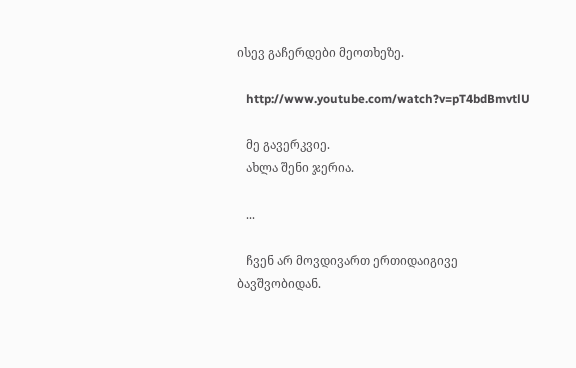ისევ გაჩერდები მეოთხეზე.

   http://www.youtube.com/watch?v=pT4bdBmvtlU

   მე გავერკვიე.
   ახლა შენი ჯერია.

   ...

   ჩვენ არ მოვდივართ ერთიდაიგივე ბავშვობიდან.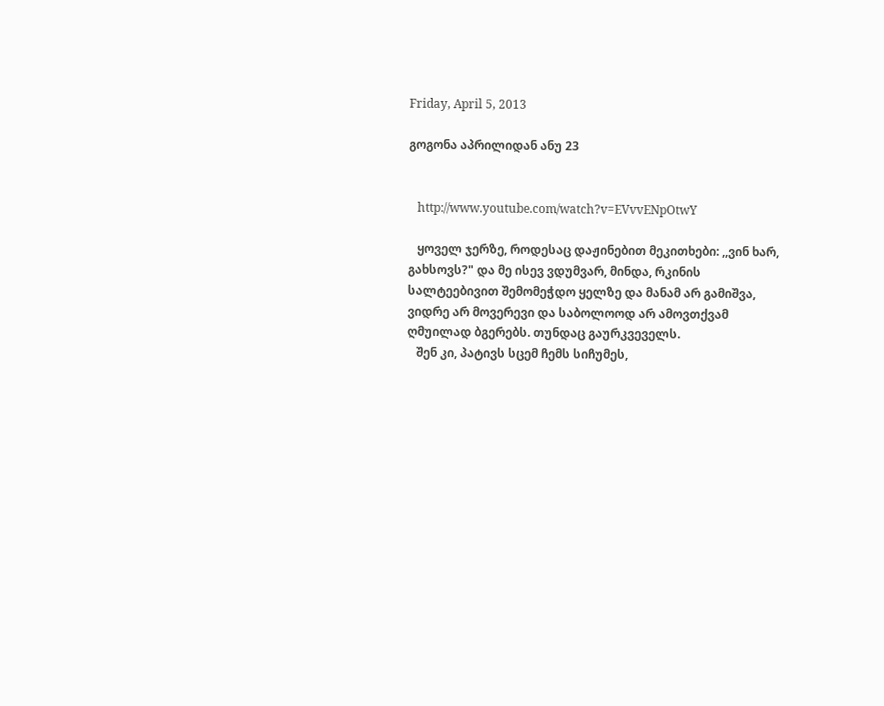Friday, April 5, 2013

გოგონა აპრილიდან ანუ 23


   http://www.youtube.com/watch?v=EVvvENpOtwY

   ყოველ ჯერზე, როდესაც დაჟინებით მეკითხები: ,,ვინ ხარ, გახსოვს?" და მე ისევ ვდუმვარ, მინდა, რკინის სალტეებივით შემომეჭდო ყელზე და მანამ არ გამიშვა, ვიდრე არ მოვერევი და საბოლოოდ არ ამოვთქვამ ღმუილად ბგერებს. თუნდაც გაურკვეველს.
   შენ კი, პატივს სცემ ჩემს სიჩუმეს,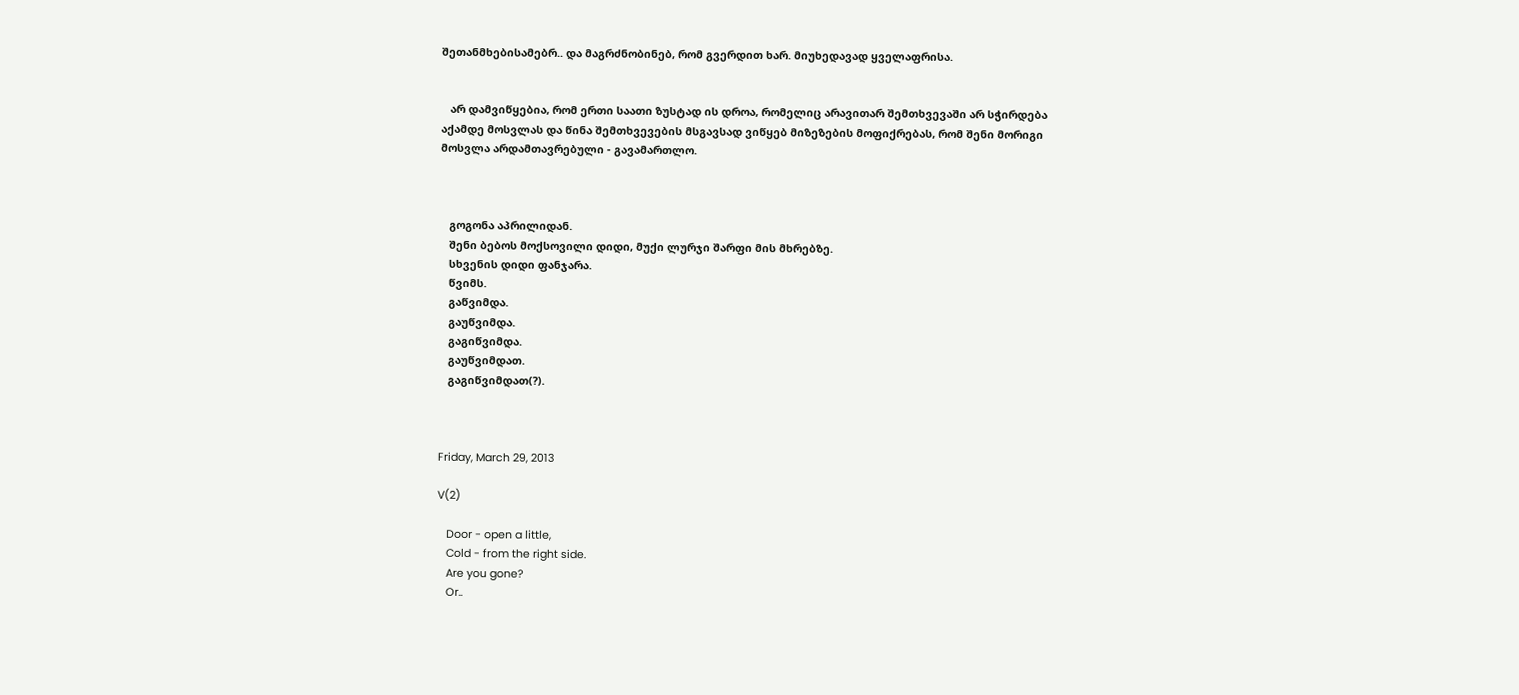შეთანმხებისამებრ.. და მაგრძნობინებ, რომ გვერდით ხარ. მიუხედავად ყველაფრისა.


   არ დამვიწყებია, რომ ერთი საათი ზუსტად ის დროა, რომელიც არავითარ შემთხვევაში არ სჭირდება აქამდე მოსვლას და წინა შემთხვევების მსგავსად ვიწყებ მიზეზების მოფიქრებას, რომ შენი მორიგი მოსვლა არდამთავრებული - გავამართლო.



   გოგონა აპრილიდან.
   შენი ბებოს მოქსოვილი დიდი, მუქი ლურჯი შარფი მის მხრებზე.
   სხვენის დიდი ფანჯარა.
   წვიმს.
   გაწვიმდა.
   გაუწვიმდა.
   გაგიწვიმდა.
   გაუწვიმდათ.
   გაგიწვიმდათ(?).



Friday, March 29, 2013

V(2)

   Door - open a little,
   Cold - from the right side.
   Are you gone?
   Or..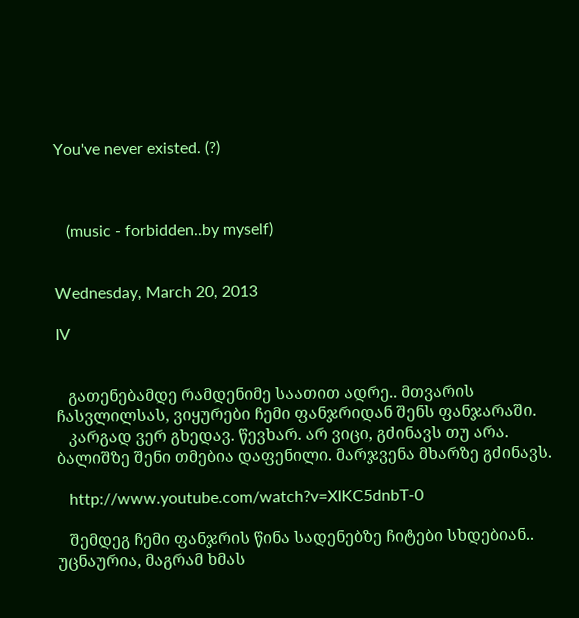You've never existed. (?)



   (music - forbidden..by myself)


Wednesday, March 20, 2013

IV


   გათენებამდე რამდენიმე საათით ადრე.. მთვარის ჩასვლილსას, ვიყურები ჩემი ფანჯრიდან შენს ფანჯარაში.
   კარგად ვერ გხედავ. წევხარ. არ ვიცი, გძინავს თუ არა. ბალიშზე შენი თმებია დაფენილი. მარჯვენა მხარზე გძინავს.

   http://www.youtube.com/watch?v=XIKC5dnbT-0

   შემდეგ ჩემი ფანჯრის წინა სადენებზე ჩიტები სხდებიან.. უცნაურია, მაგრამ ხმას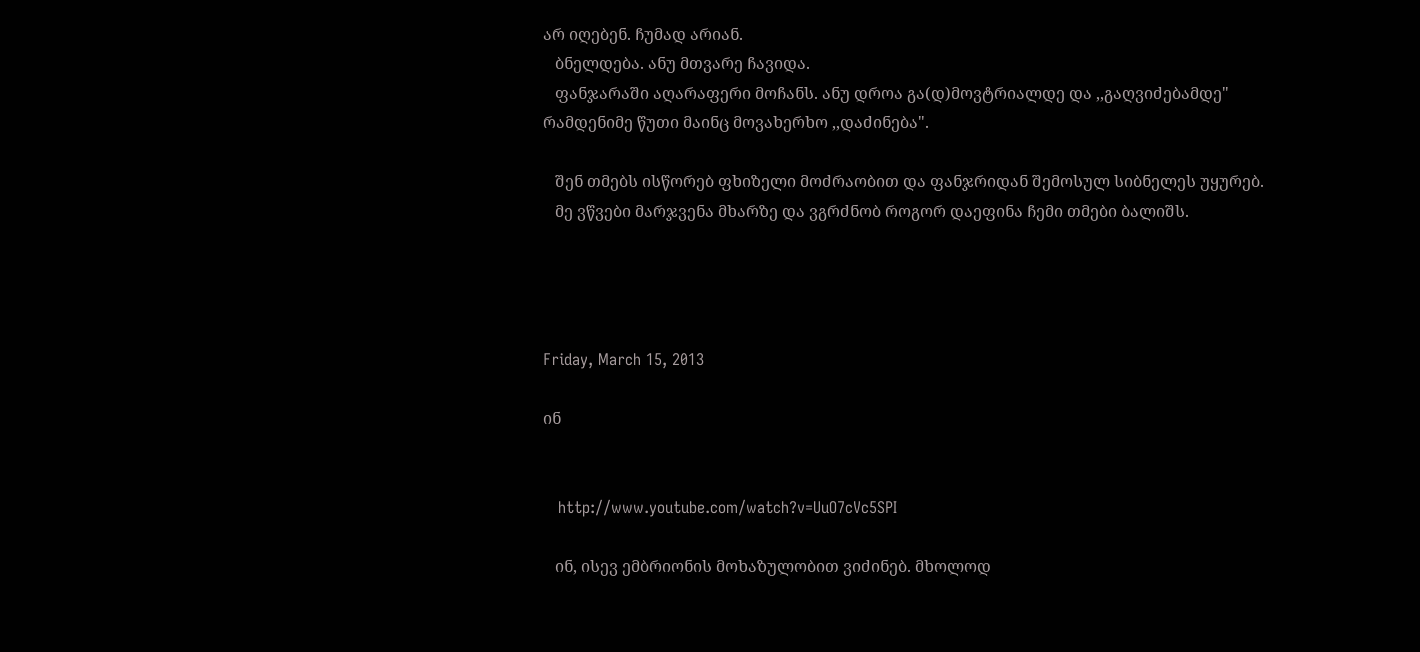არ იღებენ. ჩუმად არიან.
   ბნელდება. ანუ მთვარე ჩავიდა.
   ფანჯარაში აღარაფერი მოჩანს. ანუ დროა გა(დ)მოვტრიალდე და ,,გაღვიძებამდე" რამდენიმე წუთი მაინც მოვახერხო ,,დაძინება".

   შენ თმებს ისწორებ ფხიზელი მოძრაობით და ფანჯრიდან შემოსულ სიბნელეს უყურებ.
   მე ვწვები მარჯვენა მხარზე და ვგრძნობ როგორ დაეფინა ჩემი თმები ბალიშს.




Friday, March 15, 2013

ინ


   http://www.youtube.com/watch?v=UuO7cVc5SPI

   ინ, ისევ ემბრიონის მოხაზულობით ვიძინებ. მხოლოდ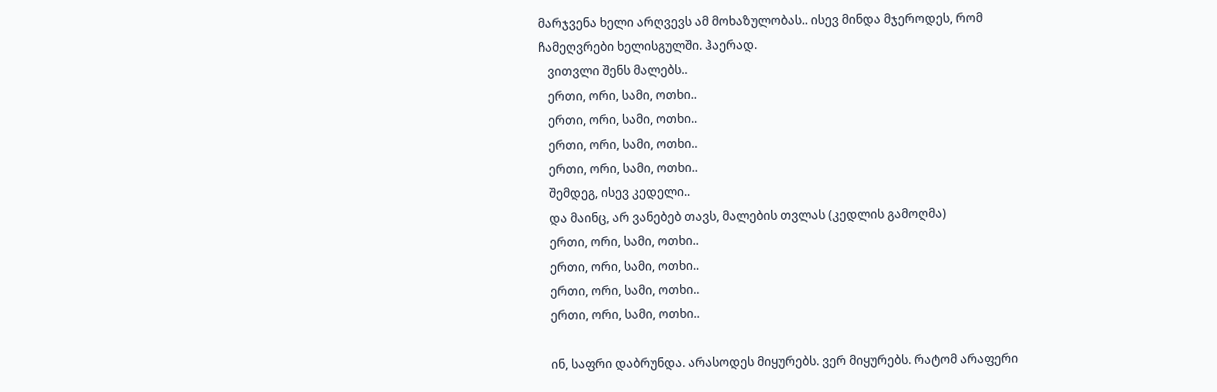მარჯვენა ხელი არღვევს ამ მოხაზულობას.. ისევ მინდა მჯეროდეს, რომ ჩამეღვრები ხელისგულში. ჰაერად.
   ვითვლი შენს მალებს..
   ერთი, ორი, სამი, ოთხი..
   ერთი, ორი, სამი, ოთხი..
   ერთი, ორი, სამი, ოთხი..
   ერთი, ორი, სამი, ოთხი..
   შემდეგ, ისევ კედელი..
   და მაინც, არ ვანებებ თავს, მალების თვლას (კედლის გამოღმა)
   ერთი, ორი, სამი, ოთხი..
   ერთი, ორი, სამი, ოთხი..
   ერთი, ორი, სამი, ოთხი..
   ერთი, ორი, სამი, ოთხი..

   ინ, საფრი დაბრუნდა. არასოდეს მიყურებს. ვერ მიყურებს. რატომ არაფერი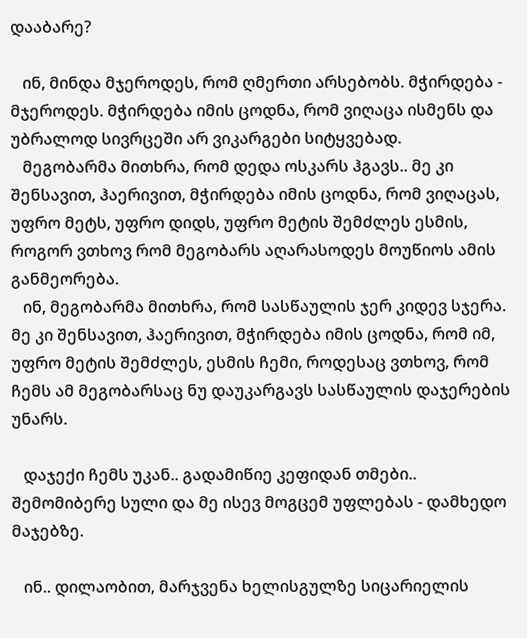დააბარე?

   ინ, მინდა მჯეროდეს, რომ ღმერთი არსებობს. მჭირდება - მჯეროდეს. მჭირდება იმის ცოდნა, რომ ვიღაცა ისმენს და უბრალოდ სივრცეში არ ვიკარგები სიტყვებად.
   მეგობარმა მითხრა, რომ დედა ოსკარს ჰგავს.. მე კი შენსავით, ჰაერივით, მჭირდება იმის ცოდნა, რომ ვიღაცას, უფრო მეტს, უფრო დიდს, უფრო მეტის შემძლეს ესმის, როგორ ვთხოვ რომ მეგობარს აღარასოდეს მოუწიოს ამის განმეორება.
   ინ, მეგობარმა მითხრა, რომ სასწაულის ჯერ კიდევ სჯერა. მე კი შენსავით, ჰაერივით, მჭირდება იმის ცოდნა, რომ იმ, უფრო მეტის შემძლეს, ესმის ჩემი, როდესაც ვთხოვ, რომ ჩემს ამ მეგობარსაც ნუ დაუკარგავს სასწაულის დაჯერების უნარს.

   დაჯექი ჩემს უკან.. გადამიწიე კეფიდან თმები.. შემომიბერე სული და მე ისევ მოგცემ უფლებას - დამხედო მაჯებზე.

   ინ.. დილაობით, მარჯვენა ხელისგულზე სიცარიელის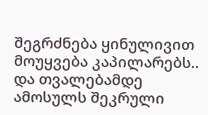შეგრძნება ყინულივით მოუყვება კაპილარებს.. და თვალებამდე ამოსულს შეკრული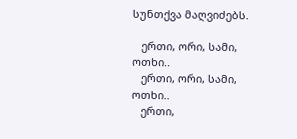სუნთქვა მაღვიძებს.

   ერთი, ორი, სამი, ოთხი..
   ერთი, ორი, სამი, ოთხი..
   ერთი,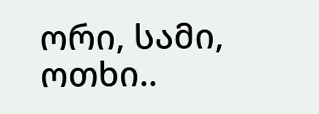ორი, სამი, ოთხი..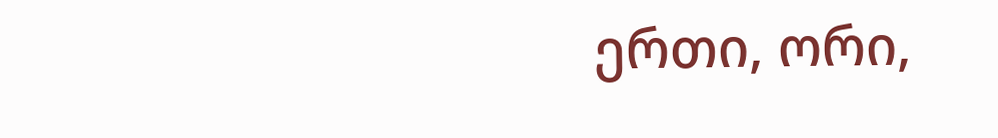ერთი, ორი,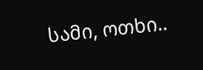სამი, ოთხი..